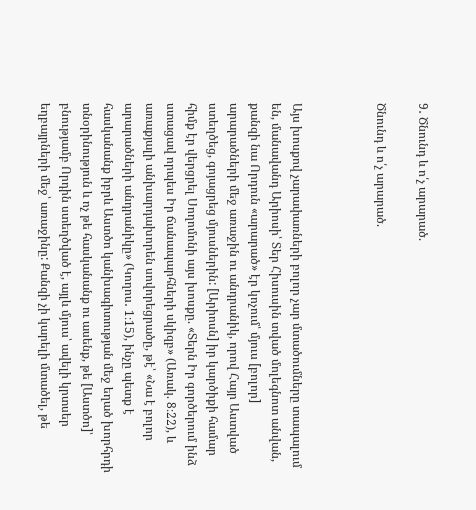9․ Ծնունդ և ո՛չ արարած.

Ծնունդ և ո՛չ արարած.



Այս խոսքով չարափառների բոլոր չար մտածումները տապալում են, մանավանդ Արիոսի՝ Տեր Հիսուսին տված մոլեգնոտ անվան, քանզի նա Որդուն «արարած» էր կոչում՝ մյուս [բոլոր] արարածների մեջ առաջին ու անդրանիկ, որով Հայր Աստված ստեղծեց, գոյացրեց մյուսներին: [Արիոսն] իր կարծիքի համար հիմք էր վերցրել Սողոմոնի այս խոսքը. «Տերն Իր գործերում ինձ ստացավ որպես Իր ճանապարհների սկիզբ» (Առակ. 8։22), և առաքյալի անխարդախորեն սովորեցրածը, թէ՝ «Նա է բոլոր արարածների անդրանիկը» (Կողոս․ 1։15), ինչը պետք է հասկանանք իբրև Աստծո կանխագիտության մեջ եղած խորհրդի տնօրինություն և ոչ թե հասկանանք ու ասենք, թե [Աստծո]՝ բնությամբ Որդին ստեղծված է, այլև մյուս՝ ավելի կրտսեր եղբայրների մեջ՝ առաջինը: Քանզի չի կարելի մտածել, թե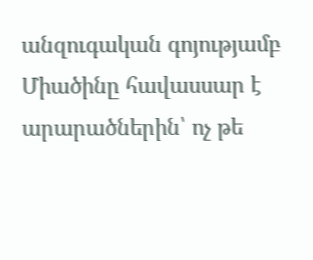անզուգական գոյությամբ Միածինը հավասսար է արարածներին՝ ոչ թե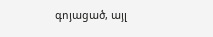գոյացած, այլ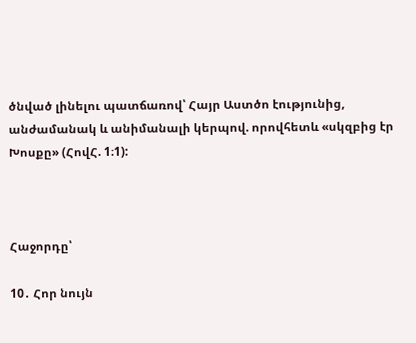ծնված լինելու պատճառով՝ Հայր Աստծո էությունից, անժամանակ և անիմանալի կերպով. որովհետև «սկզբից էր Խոսքը» (ՀովՀ. 1։1):



Հաջորդը՝

10․ Հոր նույն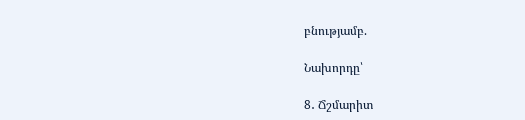բնությամբ.

Նախորդը՝

8․ Ճշմարիտ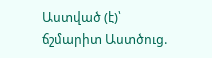Աստված (է)՝ ճշմարիտ Աստծուց.